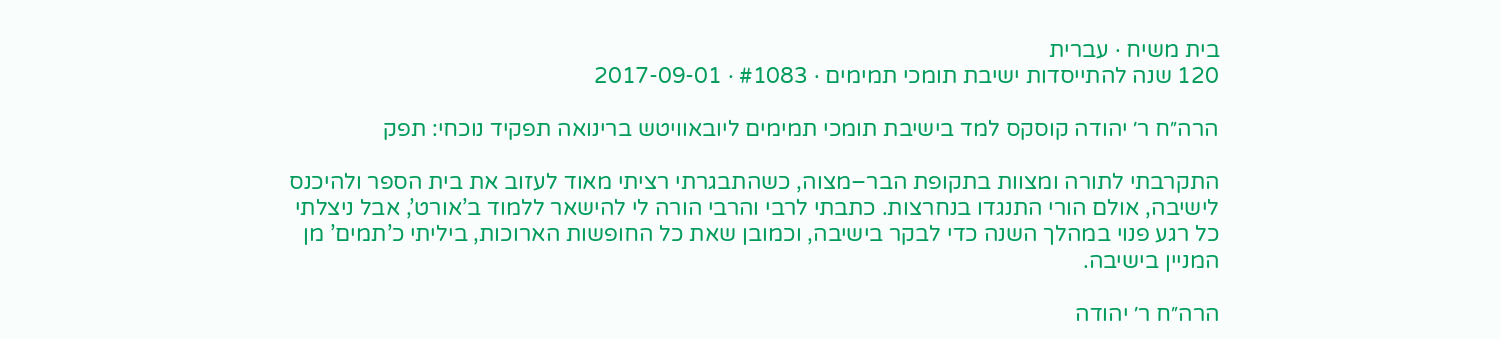בית משיח · עברית
120 שנה להתייסדות ישיבת תומכי תמימים · #1083 · 2017-09-01

הרה״ח ר׳ יהודה קוסקס למד בישיבת תומכי תמימים ליובאוויטש ברינואה תפקיד נוכחי: תפק

התקרבתי לתורה ומצוות בתקופת הבר–מצוה, כשהתבגרתי רציתי מאוד לעזוב את בית הספר ולהיכנס לישיבה, אולם הורי התנגדו בנחרצות. כתבתי לרבי והרבי הורה לי להישאר ללמוד ב’אורט’, אבל ניצלתי כל רגע פנוי במהלך השנה כדי לבקר בישיבה, וכמובן שאת כל החופשות הארוכות, ביליתי כ’תמים’ מן המניין בישיבה.

הרה״ח ר׳ יהודה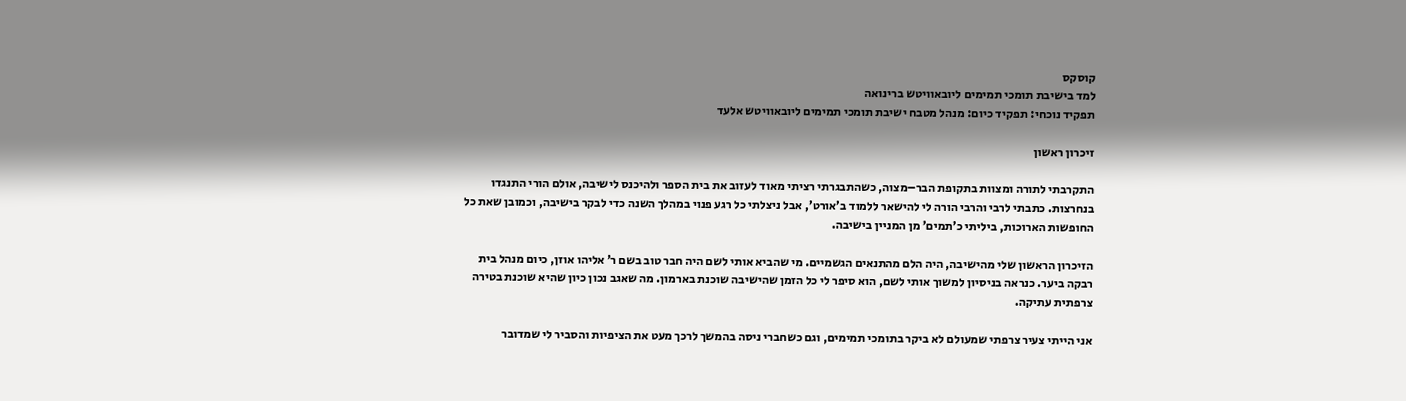קוסקס
למד בישיבת תומכי תמימים ליובאוויטש ברינואה
תפקיד נוכחי: תפקיד כיום: מנהל מטבח ישיבת תומכי תמימים ליובאוויטש אלעד

זיכרון ראשון

התקרבתי לתורה ומצוות בתקופת הבר–מצוה, כשהתבגרתי רציתי מאוד לעזוב את בית הספר ולהיכנס לישיבה, אולם הורי התנגדו בנחרצות. כתבתי לרבי והרבי הורה לי להישאר ללמוד ב’אורט’, אבל ניצלתי כל רגע פנוי במהלך השנה כדי לבקר בישיבה, וכמובן שאת כל החופשות הארוכות, ביליתי כ’תמים’ מן המניין בישיבה.

הזיכרון הראשון שלי מהישיבה, היה הלם מהתנאים הגשמיים. מי שהביא אותי לשם היה חבר טוב בשם ר’ אליהו אוזן, כיום מנהל בית רבקה ביער. כנראה בניסיון למשוך אותי לשם, הוא סיפר לי כל הזמן שהישיבה שוכנת בארמון. מה שאגב נכון כיון שהיא שוכנת בטירה צרפתית עתיקה.

אני הייתי צעיר צרפתי שמעולם לא ביקר בתומכי תמימים, וגם כשחברי ניסה בהמשך לרכך מעט את הציפיות והסביר לי שמדובר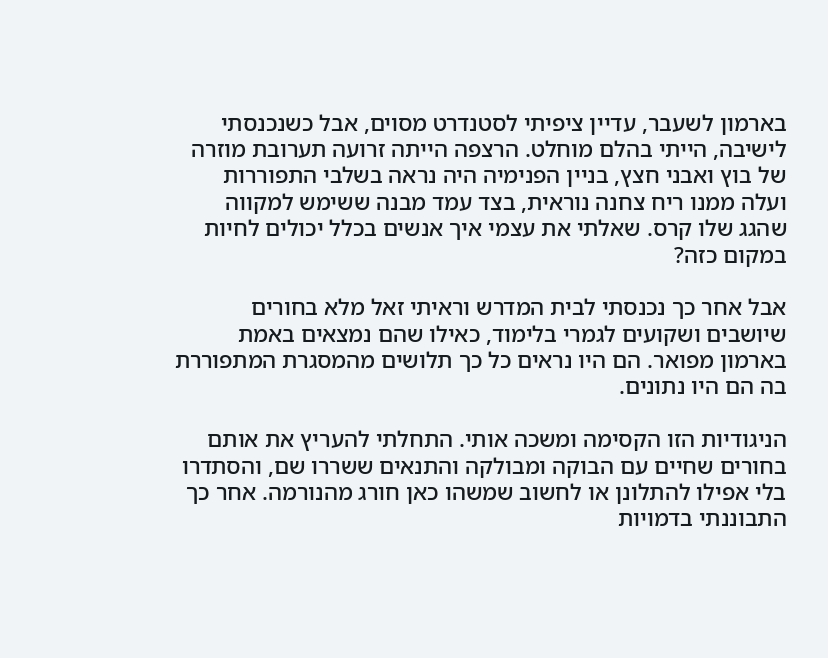בארמון לשעבר, עדיין ציפיתי לסטנדרט מסוים, אבל כשנכנסתי לישיבה, הייתי בהלם מוחלט. הרצפה הייתה זרועה תערובת מוזרה של בוץ ואבני חצץ, בניין הפנימיה היה נראה בשלבי התפוררות ועלה ממנו ריח צחנה נוראית, בצד עמד מבנה ששימש למקווה שהגג שלו קרס. שאלתי את עצמי איך אנשים בכלל יכולים לחיות במקום כזה?

אבל אחר כך נכנסתי לבית המדרש וראיתי זאל מלא בחורים שיושבים ושקועים לגמרי בלימוד, כאילו שהם נמצאים באמת בארמון מפואר. הם היו נראים כל כך תלושים מהמסגרת המתפוררת בה הם היו נתונים.

הניגודיות הזו הקסימה ומשכה אותי. התחלתי להעריץ את אותם בחורים שחיים עם הבוקה ומבולקה והתנאים ששררו שם, והסתדרו בלי אפילו להתלונן או לחשוב שמשהו כאן חורג מהנורמה. אחר כך התבוננתי בדמויות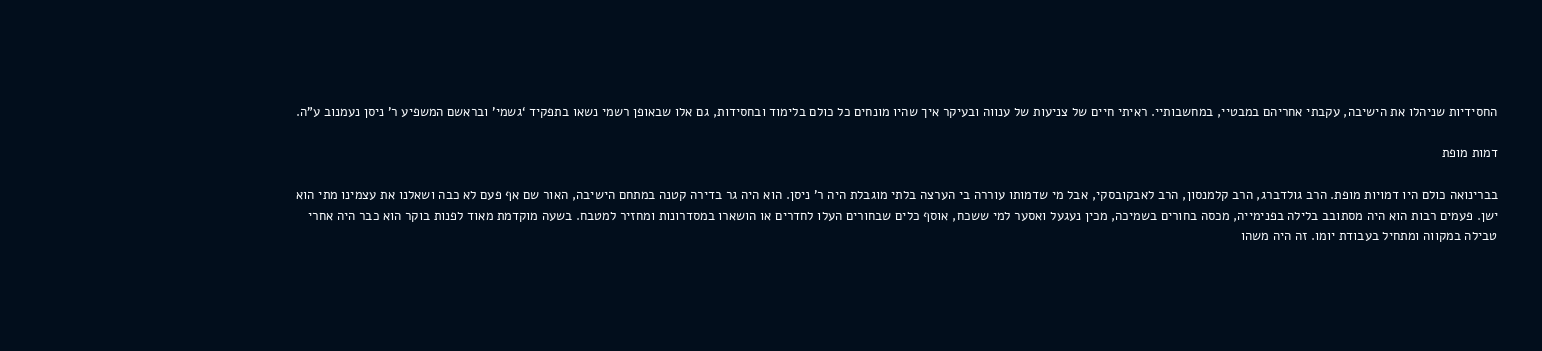החסידיות שניהלו את הישיבה, עקבתי אחריהם במבטיי, במחשבותיי. ראיתי חיים של צניעות של ענווה ובעיקר איך שהיו מונחים כל כולם בלימוד ובחסידות, גם אלו שבאופן רשמי נשאו בתפקיד ‘גשמי’ ובראשם המשפיע ר’ ניסן נעמנוב ע”ה.

דמות מופת

בברינואה כולם היו דמויות מופת. הרב גולדברג, הרב קלמנסון, הרב לאבקובסקי, אבל מי שדמותו עוררה בי הערצה בלתי מוגבלת היה ר’ ניסן. הוא היה גר בדירה קטנה במתחם הישיבה, האור שם אף פעם לא כבה ושאלנו את עצמינו מתי הוא ישן. פעמים רבות הוא היה מסתובב בלילה בפנימייה, מכסה בחורים בשמיכה, מכין נעגעל ואסער למי ששכח, אוסף כלים שבחורים העלו לחדרים או הושארו במסדרונות ומחזיר למטבח. בשעה מוקדמת מאוד לפנות בוקר הוא כבר היה אחרי טבילה במקווה ומתחיל בעבודת יומו. זה היה משהו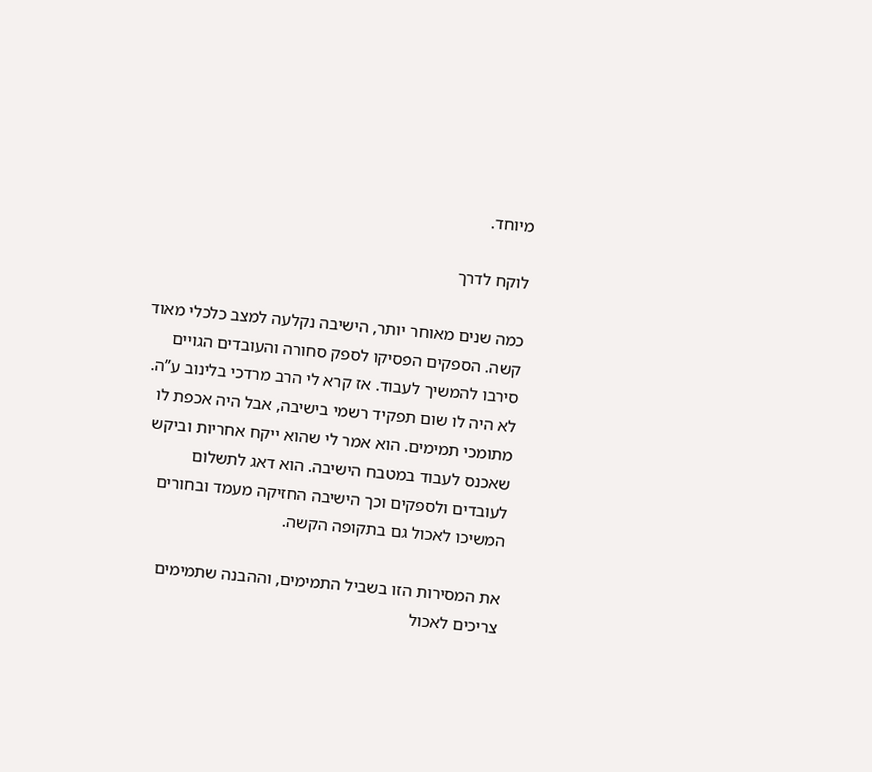מיוחד.

לוקח לדרך

כמה שנים מאוחר יותר, הישיבה נקלעה למצב כלכלי מאוד קשה. הספקים הפסיקו לספק סחורה והעובדים הגויים סירבו להמשיך לעבוד. אז קרא לי הרב מרדכי בלינוב ע”ה. לא היה לו שום תפקיד רשמי בישיבה, אבל היה אכפת לו מתומכי תמימים. הוא אמר לי שהוא ייקח אחריות וביקש שאכנס לעבוד במטבח הישיבה. הוא דאג לתשלום לעובדים ולספקים וכך הישיבה החזיקה מעמד ובחורים המשיכו לאכול גם בתקופה הקשה.

את המסירות הזו בשביל התמימים, וההבנה שתמימים צריכים לאכול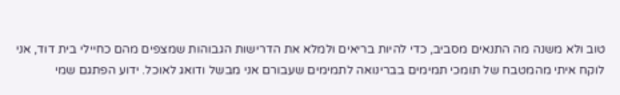טוב ולא משנה מה התנאים מסביב, כדי להיות בריאים ולמלא את הדרישות הגבוהות שמצפים מהם כחיילי בית דוד, אני לוקח איתי מהמטבח של תומכי תמימים בברינואה לתמימים שעבורם אני מבשל ודואג לאוכל. ידוע הפתגם שמי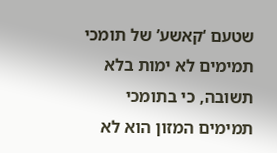שטעם ‘קאשע’ של תומכי תמימים לא ימות בלא תשובה, כי בתומכי תמימים המזון הוא לא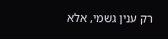רק ענין גשמי, אלא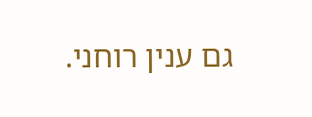גם ענין רוחני.